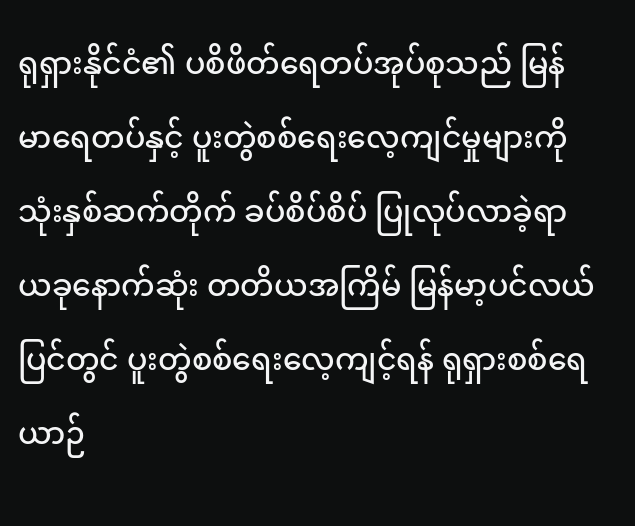ရုရှားနိုင်ငံ၏ ပစိဖိတ်ရေတပ်အုပ်စုသည် မြန်မာရေတပ်နှင့် ပူးတွဲစစ်ရေးလေ့ကျင်မှုများကို သုံးနှစ်ဆက်တိုက် ခပ်စိပ်စိပ် ပြုလုပ်လာခဲ့ရာ ယခုနောက်ဆုံး တတိယအကြိမ် မြန်မာ့ပင်လယ်ပြင်တွင် ပူးတွဲစစ်ရေးလေ့ကျင့်ရန် ရုရှားစစ်ရေယာဉ်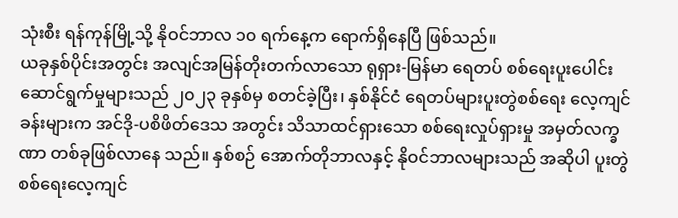သုံးစီး ရန်ကုန်မြို့သို့ နိုဝင်ဘာလ ၁၀ ရက်နေ့က ရောက်ရှိနေပြီ ဖြစ်သည်။
ယခုနှစ်ပိုင်းအတွင်း အလျင်အမြန်တိုးတက်လာသော ရုရှား-မြန်မာ ရေတပ် စစ်ရေးပူးပေါင်း ဆောင်ရွက်မှုများသည် ၂၀၂၃ ခုနှစ်မှ စတင်ခဲ့ပြီး၊ နှစ်နိုင်ငံ ရေတပ်များပူးတွဲစစ်ရေး လေ့ကျင်ခန်းများက အင်ဒို-ပစိဖိတ်ဒေသ အတွင်း သိသာထင်ရှားသော စစ်ရေးလှုပ်ရှားမှု အမှတ်လက္ခဏာ တစ်ခုဖြစ်လာနေ သည်။ နှစ်စဉ် အောက်တိုဘာလနှင့် နိုဝင်ဘာလများသည် အဆိုပါ ပူးတွဲစစ်ရေးလေ့ကျင်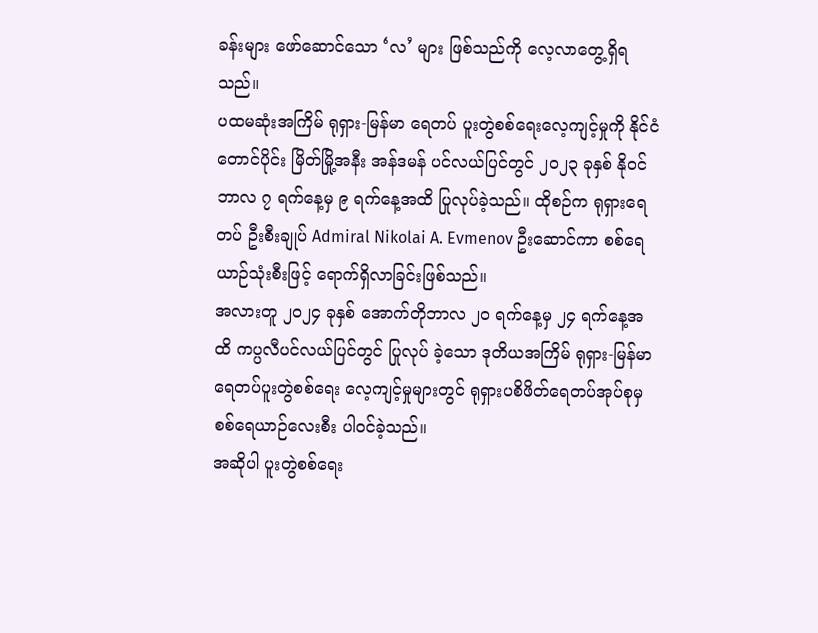ခန်းများ ဖော်ဆောင်သော ‘လ’ များ ဖြစ်သည်ကို လေ့လာတွေ့ရှိရသည်။
ပထမဆုံးအကြိမ် ရုရှား-မြန်မာ ရေတပ် ပူးတွဲစစ်ရေးလေ့ကျင့်မှုကို နိုင်ငံတောင်ပိုင်း မြိတ်မြို့အနီး အန်ဒမန် ပင်လယ်ပြင်တွင် ၂၀၂၃ ခုနှစ် နိုဝင်ဘာလ ၇ ရက်နေ့မှ ၉ ရက်နေ့အထိ ပြုလုပ်ခဲ့သည်။ ထိုစဉ်က ရုရှားရေတပ် ဦးစီးချုပ် Admiral Nikolai A. Evmenov ဦးဆောင်ကာ စစ်ရေယာဉ်သုံးစီးဖြင့် ရောက်ရှိလာခြင်းဖြစ်သည်။
အလားတူ ၂၀၂၄ ခုနှစ် အောက်တိုဘာလ ၂၀ ရက်နေ့မှ ၂၄ ရက်နေ့အထိ ကပ္ပလီပင်လယ်ပြင်တွင် ပြုလုပ် ခဲ့သော ဒုတိယအကြိမ် ရုရှား-မြန်မာ ရေတပ်ပူးတွဲစစ်ရေး လေ့ကျင့်မှုများတွင် ရုရှားပစိဖိတ်ရေတပ်အုပ်စုမှ စစ်ရေယာဉ်လေးစီး ပါဝင်ခဲ့သည်။
အဆိုပါ ပူးတွဲစစ်ရေး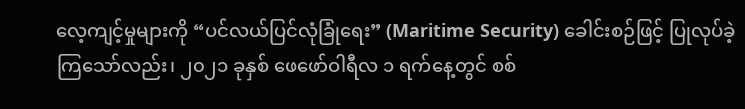လေ့ကျင့်မှုများကို “ပင်လယ်ပြင်လုံခြုံရေး” (Maritime Security) ခေါင်းစဉ်ဖြင့် ပြုလုပ်ခဲ့ ကြသော်လည်း၊ ၂၀၂၁ ခုနှစ် ဖေဖော်ဝါရီလ ၁ ရက်နေ့တွင် စစ်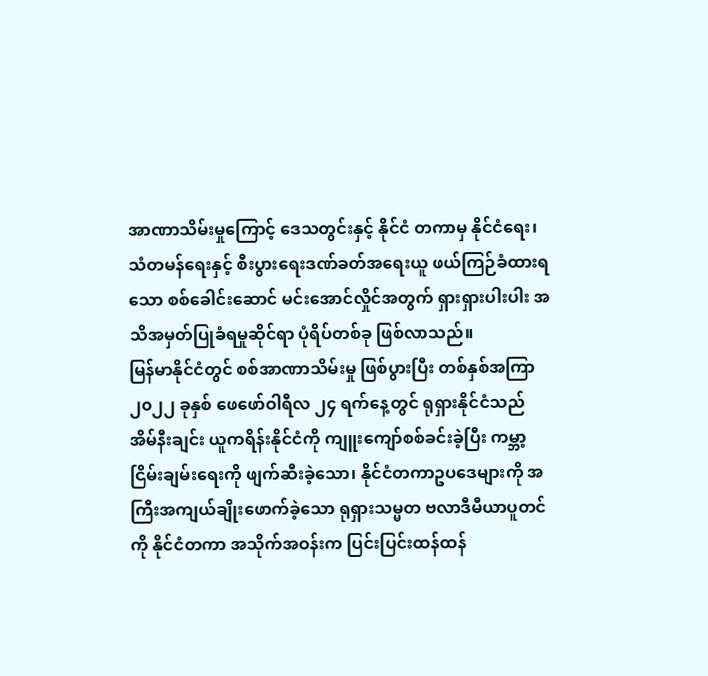အာဏာသိမ်းမှုကြောင့် ဒေသတွင်းနှင့် နိုင်ငံ တကာမှ နိုင်ငံရေး၊ သံတမန်ရေးနှင့် စီးပွားရေးဒဏ်ခတ်အရေးယူ ဖယ်ကြဉ်ခံထားရသော စစ်ခေါင်းဆောင် မင်းအောင်လှိုင်အတွက် ရှားရှားပါးပါး အသိအမှတ်ပြုခံရမှုဆိုင်ရာ ပုံရိပ်တစ်ခု ဖြစ်လာသည်။
မြန်မာနိုင်ငံတွင် စစ်အာဏာသိမ်းမှု ဖြစ်ပွားပြီး တစ်နှစ်အကြာ ၂၀၂၂ ခုနှစ် ဖေဖော်ဝါရီလ ၂၄ ရက်နေ့တွင် ရုရှားနိုင်ငံသည် အိမ်နီးချင်း ယူကရိန်းနိုင်ငံကို ကျူးကျော်စစ်ခင်းခဲ့ပြီး ကမ္ဘာ့ငြိမ်းချမ်းရေးကို ဖျက်ဆီးခဲ့သော၊ နိုင်ငံတကာဥပဒေများကို အကြီးအကျယ်ချိုးဖောက်ခဲ့သော ရုရှားသမ္မတ ဗလာဒီမီယာပူတင်ကို နိုင်ငံတကာ အသိုက်အဝန်းက ပြင်းပြင်းထန်ထန်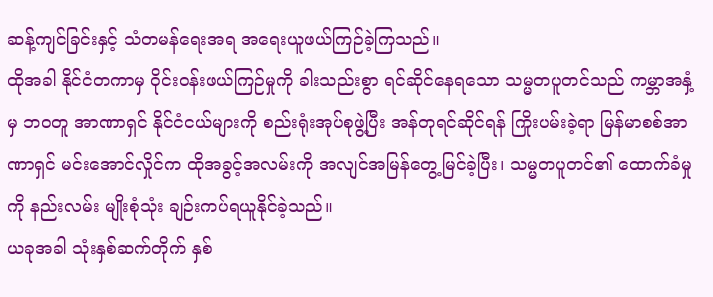ဆန့်ကျင်ခြင်းနှင့် သံတမန်ရေးအရ အရေးယူဖယ်ကြဉ်ခဲ့ကြသည်။
ထိုအခါ နိုင်ငံတကာမှ ဝိုင်းဝန်းဖယ်ကြဉ်မှုကို ခါးသည်းစွာ ရင်ဆိုင်နေရသော သမ္မတပူတင်သည် ကမ္ဘာအနှံ့မှ ဘဝတူ အာဏာရှင် နိုင်ငံငယ်များကို စည်းရုံးအုပ်စုဖွဲ့ပြီး အန်တုရင်ဆိုင်ရန် ကြိုးပမ်းခဲ့ရာ မြန်မာစစ်အာဏာရှင် မင်းအောင်လှိုင်က ထိုအခွင့်အလမ်းကို အလျင်အမြန်တွေ့မြင်ခဲ့ပြီး၊ သမ္မတပူတင်၏ ထောက်ခံမှုကို နည်းလမ်း မျိုးစုံသုံး ချဉ်းကပ်ရယူနိုင်ခဲ့သည်။
ယခုအခါ သုံးနှစ်ဆက်တိုက် နှစ်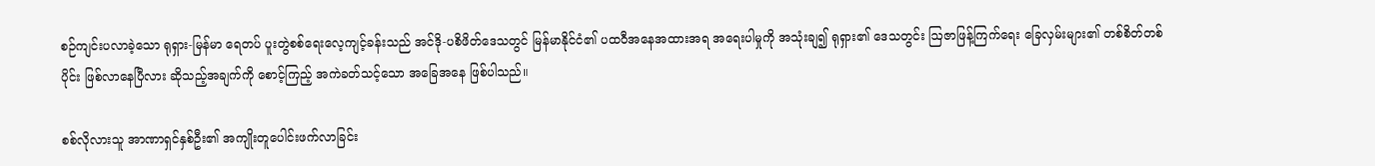စဉ်ကျင်းပလာခဲ့သော ရုရှား-မြန်မာ ရေတပ် ပူးတွဲစစ်ရေးလေ့ကျင့်ခန်းသည် အင်ဒို-ပစိဖိတ်ဒေသတွင် မြန်မာနိုင်ငံ၏ ပထဝီအနေအထားအရ အရေးပါမှုကို အသုံးချ၍ ရုရှား၏ ဒေသတွင်း ဩဇာဖြန့်ကြက်ရေး ခြေလှမ်းများ၏ တစ်စိတ်တစ်ပိုင်း ဖြစ်လာနေပြီလား ဆိုသည့်အချက်ကို စောင့်ကြည့် အကဲခတ်သင့်သော အခြေအနေ ဖြစ်ပါသည်။

စစ်လိုလားသူ အာဏာရှင်နှစ်ဦး၏ အကျိုးတူပေါင်းဖက်လာခြင်း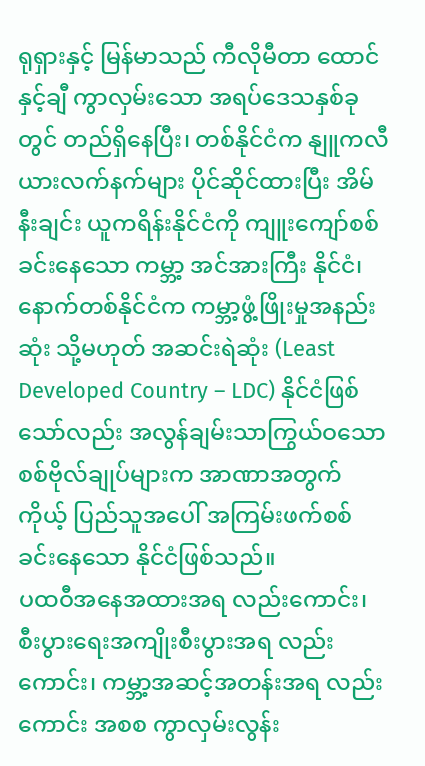ရုရှားနှင့် မြန်မာသည် ကီလိုမီတာ ထောင်နှင့်ချီ ကွာလှမ်းသော အရပ်ဒေသနှစ်ခုတွင် တည်ရှိနေပြီး၊ တစ်နိုင်ငံက နျူကလီယားလက်နက်များ ပိုင်ဆိုင်ထားပြီး အိမ်နီးချင်း ယူကရိန်းနိုင်ငံကို ကျူးကျော်စစ်ခင်းနေသော ကမ္ဘာ့ အင်အားကြီး နိုင်ငံ၊ နောက်တစ်နိုင်ငံက ကမ္ဘာ့ဖွံ့ဖြိုးမှုအနည်းဆုံး သို့မဟုတ် အဆင်းရဲဆုံး (Least Developed Country – LDC) နိုင်ငံဖြစ်သော်လည်း အလွန်ချမ်းသာကြွယ်ဝသော စစ်ဗိုလ်ချုပ်များက အာဏာအတွက် ကိုယ့် ပြည်သူအပေါ် အကြမ်းဖက်စစ်ခင်းနေသော နိုင်ငံဖြစ်သည်။
ပထဝီအနေအထားအရ လည်းကောင်း၊ စီးပွားရေးအကျိုးစီးပွားအရ လည်းကောင်း၊ ကမ္ဘာ့အဆင့်အတန်းအရ လည်းကောင်း အစစ ကွာလှမ်းလွန်း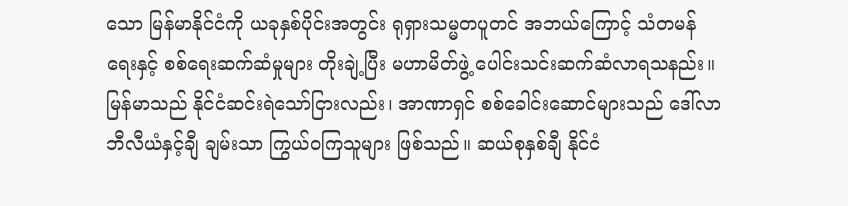သော မြန်မာနိုင်ငံကို ယခုနှစ်ပိုင်းအတွင်း ရုရှားသမ္မတပူတင် အဘယ်ကြောင့် သံတမန်ရေးနှင့် စစ်ရေးဆက်ဆံမှုများ တိုးချဲ့ပြီး မဟာမိတ်ဖွဲ့ ပေါင်းသင်းဆက်ဆံလာရသနည်း။
မြန်မာသည် နိုင်ငံဆင်းရဲသော်ငြားလည်း၊ အာဏာရှင် စစ်ခေါင်းဆောင်များသည် ဒေါ်လာဘီလီယံနှင့်ချီ ချမ်းသာ ကြွယ်ဝကြသူများ ဖြစ်သည်။ ဆယ်စုနှစ်ချီ နိုင်ငံ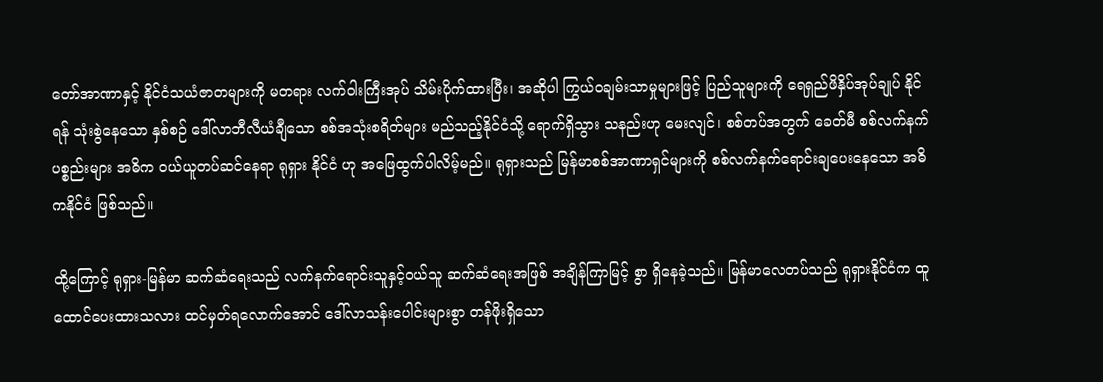တော်အာဏာနှင့် နိုင်ငံသယံဇာတများကို မတရား လက်ဝါးကြီးအုပ် သိမ်းပိုက်ထားပြီး၊ အဆိုပါ ကြွယ်ဝချမ်းသာမှုများဖြင့် ပြည်သူများကို ရေရှည်ဖိနှိပ်အုပ်ချုပ် နိုင်ရန် သုံးစွဲနေသော နှစ်စဉ် ဒေါ်လာဘီလီယံချီသော စစ်အသုံးစရိတ်များ မည်သည့်နိုင်ငံသို့ ရောက်ရှိသွား သနည်းဟု မေးလျင်၊ စစ်တပ်အတွက် ခေတ်မီ စစ်လက်နက်ပစ္စည်းများ အဓိက ဝယ်ယူတပ်ဆင်နေရာ ရုရှား နိုင်ငံ ဟု အဖြေထွက်ပါလိမ့်မည်။ ရုရှားသည် မြန်မာစစ်အာဏာရှင်များကို စစ်လက်နက်ရောင်းချပေးနေသော အဓိကနိုင်ငံ ဖြစ်သည်။

ထို့ကြောင့် ရုရှား-မြန်မာ ဆက်ဆံရေးသည် လက်နက်ရောင်းသူနှင့်ဝယ်သူ ဆက်ဆံရေးအဖြစ် အချိန်ကြာမြင့် စွာ ရှိနေခဲ့သည်။ မြန်မာလေတပ်သည် ရုရှားနိုင်ငံက ထူထောင်ပေးထားသလား ထင်မှတ်ရလောက်အောင် ဒေါ်လာသန်းပေါင်းများစွာ တန်ဖိုးရှိသော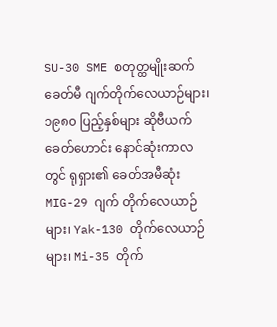SU-30 SME စတုတ္ထမျိုးဆက် ခေတ်မီ ဂျက်တိုက်လေယာဉ်များ၊ ၁၉၈၀ ပြည့်နှစ်များ ဆိုဗီယက်ခေတ်ဟောင်း နောင်ဆုံးကာလတွင် ရုရှား၏ ခေတ်အမီဆုံး MIG-29 ဂျက် တိုက်လေယာဉ်များ၊ Yak-130 တိုက်လေယာဉ်များ၊ Mi-35 တိုက်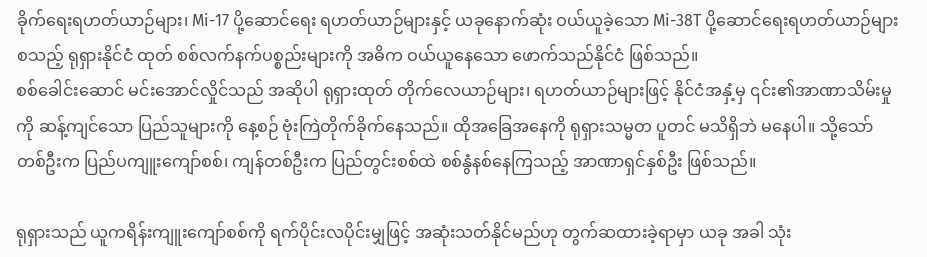ခိုက်ရေးရဟတ်ယာဉ်များ၊ Mi-17 ပို့ဆောင်ရေး ရဟတ်ယာဉ်များနှင့် ယခုနောက်ဆုံး ဝယ်ယူခဲ့သော Mi-38T ပို့ဆောင်ရေးရဟတ်ယာဉ်များ စသည့် ရုရှားနိုင်ငံ ထုတ် စစ်လက်နက်ပစ္စည်းများကို အဓိက ဝယ်ယူနေသော ဖောက်သည်နိုင်ငံ ဖြစ်သည်။
စစ်ခေါင်းဆောင် မင်းအောင်လှိုင်သည် အဆိုပါ ရုရှားထုတ် တိုက်လေယာဉ်များ၊ ရဟတ်ယာဉ်များဖြင့် နိုင်ငံအနှံ့မှ ၎င်း၏အာဏာသိမ်းမှုကို ဆန့်ကျင်သော ပြည်သူများကို နေ့စဉ် ဗုံးကြဲတိုက်ခိုက်နေသည်။ ထိုအခြေအနေကို ရုရှားသမ္မတ ပူတင် မသိရှိဘဲ မနေပါ။ သို့သော် တစ်ဦးက ပြည်ပကျူးကျော်စစ်၊ ကျန်တစ်ဦးက ပြည်တွင်းစစ်ထဲ စစ်နွံနစ်နေကြသည့် အာဏာရှင်နှစ်ဦး ဖြစ်သည်။

ရုရှားသည် ယူကရိန်းကျူးကျော်စစ်ကို ရက်ပိုင်းလပိုင်းမျှဖြင့် အဆုံးသတ်နိုင်မည်ဟု တွက်ဆထားခဲ့ရာမှာ ယခု အခါ သုံး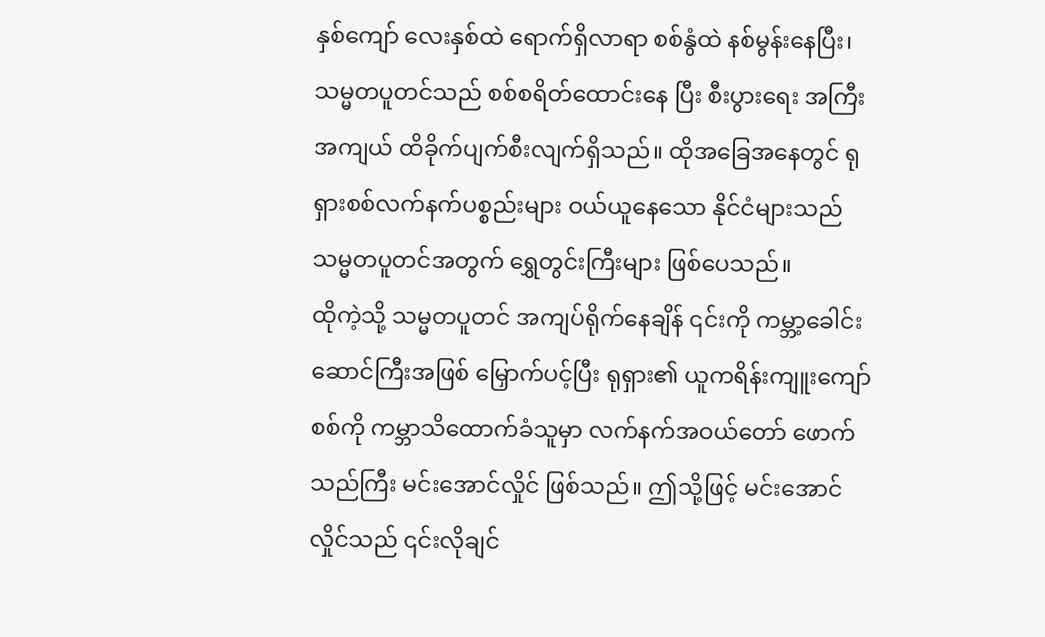နှစ်ကျော် လေးနှစ်ထဲ ရောက်ရှိလာရာ စစ်နွံထဲ နစ်မွန်းနေပြီး၊ သမ္မတပူတင်သည် စစ်စရိတ်ထောင်းနေ ပြီး စီးပွားရေး အကြီးအကျယ် ထိခိုက်ပျက်စီးလျက်ရှိသည်။ ထိုအခြေအနေတွင် ရုရှားစစ်လက်နက်ပစ္စည်းများ ဝယ်ယူနေသော နိုင်ငံများသည် သမ္မတပူတင်အတွက် ရွှေတွင်းကြီးများ ဖြစ်ပေသည်။
ထိုကဲ့သို့ သမ္မတပူတင် အကျပ်ရိုက်နေချိန် ၎င်းကို ကမ္ဘာ့ခေါင်းဆောင်ကြီးအဖြစ် မြှောက်ပင့်ပြီး ရုရှား၏ ယူကရိန်းကျူးကျော်စစ်ကို ကမ္ဘာသိထောက်ခံသူမှာ လက်နက်အဝယ်တော် ဖောက်သည်ကြီး မင်းအောင်လှိုင် ဖြစ်သည်။ ဤသို့ဖြင့် မင်းအောင်လှိုင်သည် ၎င်းလိုချင်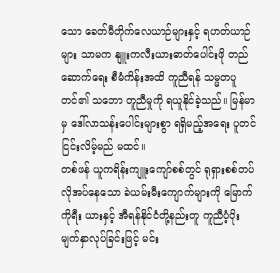သော ခေတ်မီတိုက်လေယာဉ်များနှင့် ရဟတ်ယာဉ်များ သာမက နျူးကလီးယားဓာတ်ပေါင်းဖို တည်ဆောက်ရေး စီမံကိန်းအထိ ကူညီရန် သမ္မတပူတင်၏ သဘော တူညီမှုကို ရယူနိုင်ခဲ့သည်။ မြန်မာမှ ဒေါ်လာသန်းပေါင်းများစွာ ရရှိမည့်အရေး ပူတင် ငြင်းလိမ့်မည် မထင်။
တစ်ဖန် ယူကရိန်းကျူးကျော်စစ်တွင် ရုရှားစစ်တပ်လိုအပ်နေသော ခဲယမ်းမီးကျောက်များကို မြောက်ကိုရီး ယားနှင့် အီရန်နိုင်ငံတို့နည်းတူ ကူညီပံ့ပိုး မျက်နှာလုပ်ခြင်းဖြင့် မင်း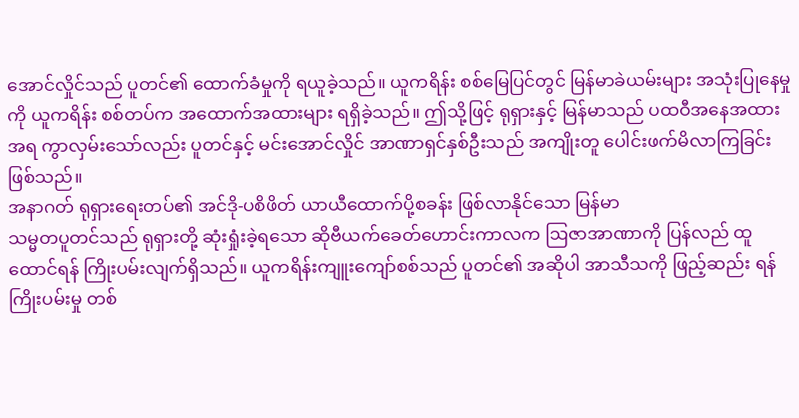အောင်လှိုင်သည် ပူတင်၏ ထောက်ခံမှုကို ရယူခဲ့သည်။ ယူကရိန်း စစ်မြေပြင်တွင် မြန်မာခဲယမ်းများ အသုံးပြုနေမှုကို ယူကရိန်း စစ်တပ်က အထောက်အထားများ ရရှိခဲ့သည်။ ဤသို့ဖြင့် ရုရှားနှင့် မြန်မာသည် ပထဝီအနေအထားအရ ကွာလှမ်းသော်လည်း ပူတင်နှင့် မင်းအောင်လှိုင် အာဏာရှင်နှစ်ဦးသည် အကျိုးတူ ပေါင်းဖက်မိလာကြခြင်း ဖြစ်သည်။
အနာဂတ် ရုရှားရေးတပ်၏ အင်ဒို-ပစိဖိတ် ယာယီထောက်ပို့စခန်း ဖြစ်လာနိုင်သော မြန်မာ
သမ္မတပူတင်သည် ရုရှားတို့ ဆုံးရှုံးခဲ့ရသော ဆိုဗီယက်ခေတ်ဟောင်းကာလက ဩဇာအာဏာကို ပြန်လည် ထူထောင်ရန် ကြိုးပမ်းလျက်ရှိသည်။ ယူကရိန်းကျူးကျော်စစ်သည် ပူတင်၏ အဆိုပါ အာသီသကို ဖြည့်ဆည်း ရန် ကြိုးပမ်းမှု တစ်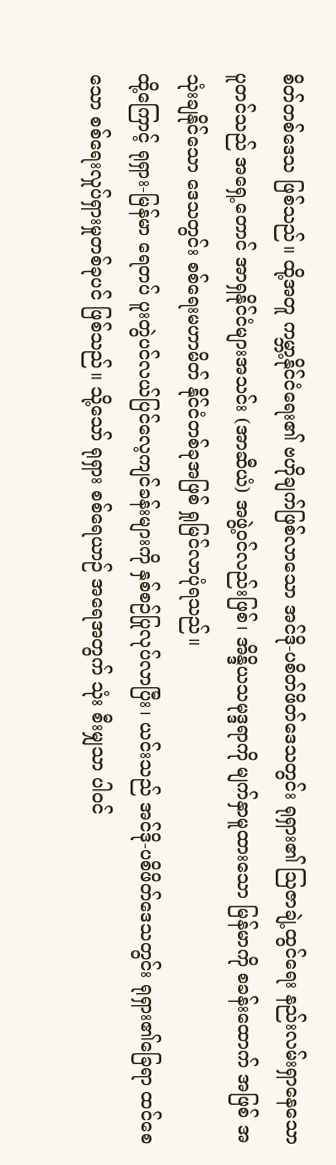စိတ်တစ်ဒေသ ဖြစ်သည်။ ထို့အတူ ကမ္ဘာ့နိုင်ငံရေး၏ ဗဟိုချက်ဖြစ်လာသော အင်ဒို-ပစိတ်ဖိတ်ဒေသတွင်း ရုရှား၏ ဩဇာချဲ့ထွင်ရေး နည်းလမ်းရှာနေသော ပူတင်သည် အရှေ့တောင် အာရှနိုင်ငံများအသင်း (အာဆီယံ) အဖွဲ့ဝင်လည်းဖြစ်၊ အိန္ဒိယသမုဒ္ဒရာကို မျက်နှာမူထားသော မြန်မာကို စခန်းထောက် အဖြစ် အသုံးချနိုင်သော ဒေသတွင်း စစ်ရေးမဟာမိတ် နိုင်ငံတစ်ခုအဖြစ် ရှုမြင်လာပုံရသည်။
ထို့ကြောင့် ရုရှား-မြန်မာ ရေတပ် ပူးတွဲပင်လယ်ပြင်လေ့ကျင်ခန်းများကို နှစ်စဉ်ပြုလုပ်လာပြီး၊ ယင်းသည် အင်ဒို-ပစိဖိတ်ဒေသတွင်း ရုရှား၏ခြေရာ ထင်စေသော စစ်ရေးလှုပ်ရှားမှုတစ်ခုပင် ဖြစ်သည်။ သို့သော် ရုရှား စစ်ရေယာဉ် အရေအတွက် သုံး စီးမျှသာ ပါဝင်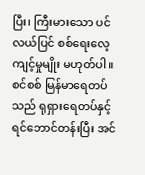ပြီး၊ ကြီးမားသော ပင်လယ်ပြင် စစ်ရေးလေ့ကျင့်မှုမျိုး မဟုတ်ပါ။ စင်စစ် မြန်မာရေတပ်သည် ရုရှားရေတပ်နှင့် ရင်ဘောင်တန်းပြီး အင်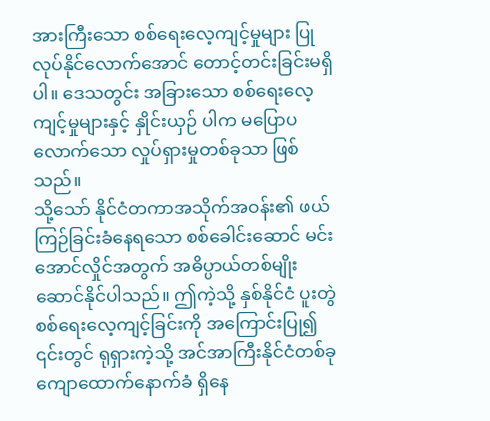အားကြီးသော စစ်ရေးလေ့ကျင့်မှုများ ပြုလုပ်နိုင်လောက်အောင် တောင့်တင်းခြင်းမရှိပါ။ ဒေသတွင်း အခြားသော စစ်ရေးလေ့ကျင့်မှုများနှင့် နှိုင်းယှဉ် ပါက မပြောပလောက်သော လှုပ်ရှားမှုတစ်ခုသာ ဖြစ်သည်။
သို့သော် နိုင်ငံတကာအသိုက်အဝန်း၏ ဖယ်ကြဉ်ခြင်းခံနေရသော စစ်ခေါင်းဆောင် မင်းအောင်လှိုင်အတွက် အဓိပ္ပာယ်တစ်မျိုး ဆောင်နိုင်ပါသည်။ ဤကဲ့သို့ နှစ်နိုင်ငံ ပူးတွဲစစ်ရေးလေ့ကျင့်ခြင်းကို အကြောင်းပြု၍ ၎င်းတွင် ရုရှားကဲ့သို့ အင်အာကြီးနိုင်ငံတစ်ခု ကျောထောက်နောက်ခံ ရှိနေ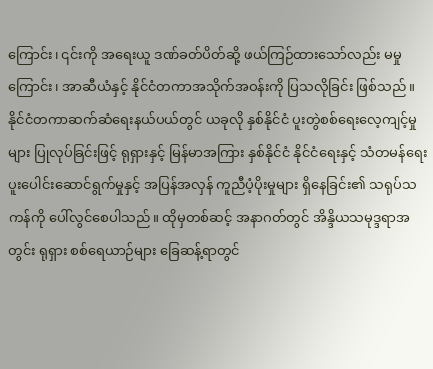ကြောင်း၊ ၎င်းကို အရေးယူ ဒဏ်ခတ်ပိတ်ဆို့ ဖယ်ကြဉ်ထားသော်လည်း မမှုကြောင်း၊ အာဆီယံနှင့် နိုင်ငံတကာအသိုက်အဝန်းကို ပြသလိုခြင်း ဖြစ်သည်။
နိုင်ငံတကာဆက်ဆံရေးနယ်ပယ်တွင် ယခုလို နှစ်နိုင်ငံ ပူးတွဲစစ်ရေးလေ့ကျင့်မှုများ ပြုလုပ်ခြင်းဖြင့် ရုရှားနှင့် မြန်မာအကြား နှစ်နိုင်ငံ နိုင်ငံရေးနှင့် သံတမန်ရေး ပူးပေါင်းဆောင်ရွက်မှုနှင့် အပြန်အလှန် ကူညီပံ့ပိုးမှုများ ရှိနေခြင်း၏ သရုပ်သကန်ကို ပေါ်လွင်စေပါသည်။ ထိုမှတစ်ဆင့် အနာဂတ်တွင် အိန္ဒိယသမုဒ္ဒရာအတွင်း ရုရှား စစ်ရေယာဉ်များ ခြေဆန့်ရာတွင်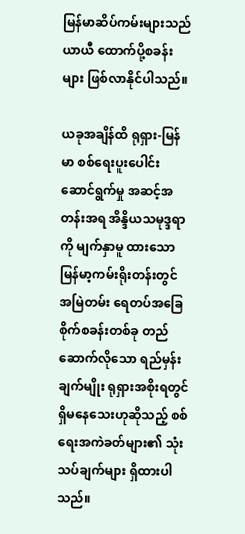မြန်မာဆိပ်ကမ်းများသည် ယာယီ ထောက်ပို့စခန်းများ ဖြစ်လာနိုင်ပါသည်။

ယခုအချိန်ထိ ရုရှား-မြန်မာ စစ်ရေးပူးပေါင်းဆောင်ရွက်မှု အဆင့်အတန်းအရ အိန္ဒိယသမုဒ္ဒရာကို မျက်နှာမူ ထားသော မြန်မာ့ကမ်းရိုးတန်းတွင် အမြဲတမ်း ရေတပ်အခြေစိုက်စခန်းတစ်ခု တည်ဆောက်လိုသော ရည်မှန်း ချက်မျိုး ရုရှားအစိုးရတွင် ရှိမနေသေးဟုဆိုသည့် စစ်ရေးအကဲခတ်များ၏ သုံးသပ်ချက်များ ရှိထားပါသည်။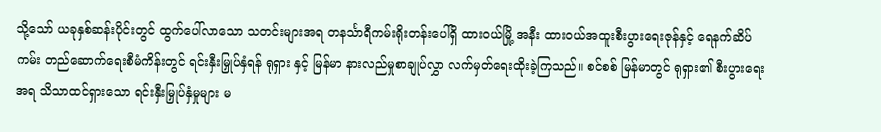သို့သော် ယခုနှစ်ဆန်းပိုင်းတွင် ထွက်ပေါ်လာသော သတင်းများအရ တနင်္သာရီကမ်းရိုးတန်းပေါ်ရှိ ထားဝယ်မြို့ အနီး ထားဝယ်အထူးစီးပွားရေးဇုန်နှင့် ရေနက်ဆိပ်ကမ်း တည်ဆောက်ရေးစီမံကိန်းတွင် ရင်းနှီးမြှုပ်နှံရန် ရုရှား နှင့် မြန်မာ နားလည်မှုစာချုပ်လွှာ လက်မှတ်ရေးထိုးခဲ့ကြသည်။ စင်စစ် မြန်မာတွင် ရုရှား၏ စီးပွားရေးအရ သိသာထင်ရှားသော ရင်းနှီးမြှုပ်နှံမှုများ မ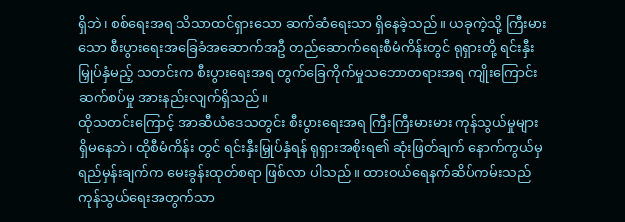ရှိဘဲ၊ စစ်ရေးအရ သိသာထင်ရှားသော ဆက်ဆံရေးသာ ရှိနေခဲ့သည်။ ယခုကဲ့သို့ ကြီးမားသော စီးပွားရေးအခြေခံအဆောက်အဦ တည်ဆောက်ရေးစီမံကိန်းတွင် ရုရှားတို့ ရင်းနှီး မြှုပ်နှံမည့် သတင်းက စီးပွားရေးအရ တွက်ခြေကိုက်မှုသဘောတရားအရ ကျိုးကြောင်းဆက်စပ်မှု အားနည်းလျက်ရှိသည်။
ထိုသတင်းကြောင့် အာဆီယံဒေသတွင်း စီးပွားရေးအရ ကြီးကြီးမားမား ကုန်သွယ်မှုများ ရှိမနေဘဲ၊ ထိုစီမံကိန်း တွင် ရင်းနှီးမြှုပ်နှံရန် ရုရှားအစိုးရ၏ ဆုံးဖြတ်ချက် နောက်ကွယ်မှ ရည်မှန်းချက်က မေးခွန်းထုတ်စရာ ဖြစ်လာ ပါသည်။ ထားဝယ်ရေနက်ဆိပ်ကမ်းသည် ကုန်သွယ်ရေးအတွက်သာ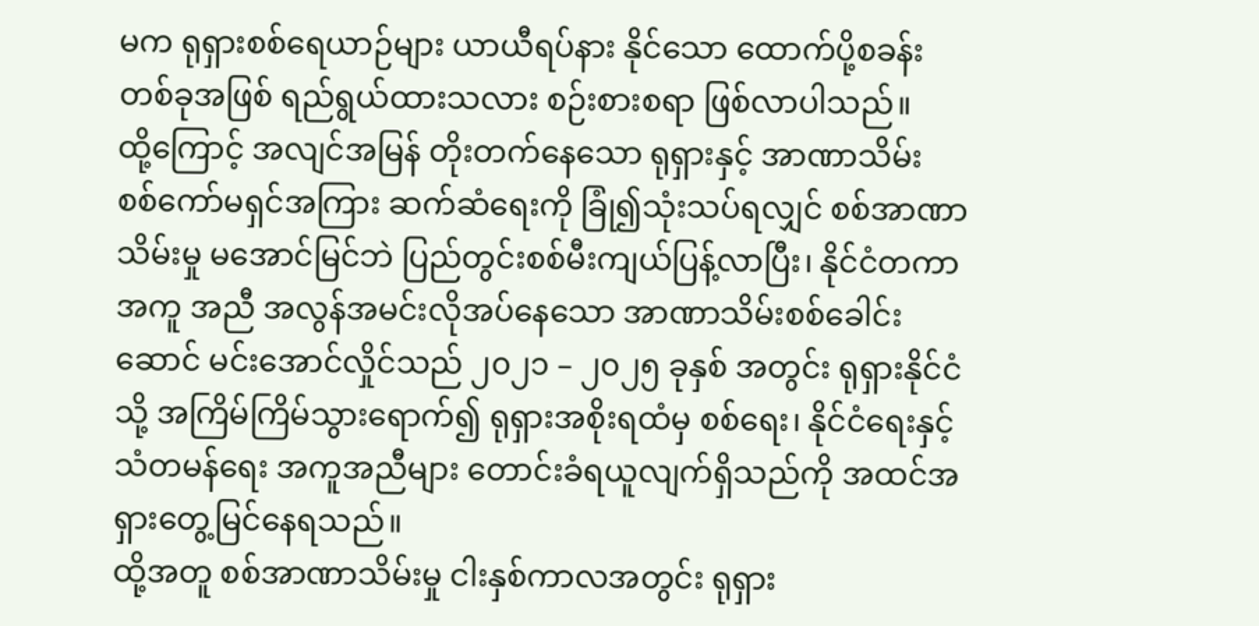မက ရုရှားစစ်ရေယာဉ်များ ယာယီရပ်နား နိုင်သော ထောက်ပို့စခန်းတစ်ခုအဖြစ် ရည်ရွယ်ထားသလား စဉ်းစားစရာ ဖြစ်လာပါသည်။
ထို့ကြောင့် အလျင်အမြန် တိုးတက်နေသော ရုရှားနှင့် အာဏာသိမ်း စစ်ကော်မရှင်အကြား ဆက်ဆံရေးကို ခြုံ၍သုံးသပ်ရလျှင် စစ်အာဏာသိမ်းမှု မအောင်မြင်ဘဲ ပြည်တွင်းစစ်မီးကျယ်ပြန့်လာပြီး၊ နိုင်ငံတကာ အကူ အညီ အလွန်အမင်းလိုအပ်နေသော အာဏာသိမ်းစစ်ခေါင်းဆောင် မင်းအောင်လှိုင်သည် ၂၀၂၁ – ၂၀၂၅ ခုနှစ် အတွင်း ရုရှားနိုင်ငံသို့ အကြိမ်ကြိမ်သွားရောက်၍ ရုရှားအစိုးရထံမှ စစ်ရေး၊ နိုင်ငံရေးနှင့် သံတမန်ရေး အကူအညီများ တောင်းခံရယူလျက်ရှိသည်ကို အထင်အရှားတွေ့မြင်နေရသည်။
ထို့အတူ စစ်အာဏာသိမ်းမှု ငါးနှစ်ကာလအတွင်း ရုရှား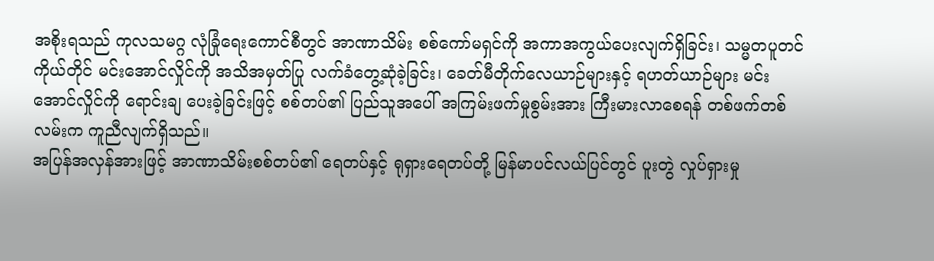အစိုးရသည် ကုလသမဂ္ဂ လုံခြုံရေးကောင်စီတွင် အာဏာသိမ်း စစ်ကော်မရှင်ကို အကာအကွယ်ပေးလျက်ရှိခြင်း၊ သမ္မတပူတင်ကိုယ်တိုင် မင်းအောင်လှိုင်ကို အသိအမှတ်ပြု လက်ခံတွေ့ဆုံခဲ့ခြင်း၊ ခေတ်မီတိုက်လေယာဉ်များနှင့် ရဟတ်ယာဉ်များ မင်းအောင်လှိုင်ကို ရောင်းချ ပေးခဲ့ခြင်းဖြင့် စစ်တပ်၏ ပြည်သူအပေါ် အကြမ်းဖက်မှုစွမ်းအား ကြီးမားလာစေရန် တစ်ဖက်တစ်လမ်းက ကူညီလျက်ရှိသည်။
အပြန်အလှန်အားဖြင့် အာဏာသိမ်းစစ်တပ်၏ ရေတပ်နှင့် ရုရှားရေတပ်တို့ မြန်မာပင်လယ်ပြင်တွင် ပူးတွဲ လှုပ်ရှားမှု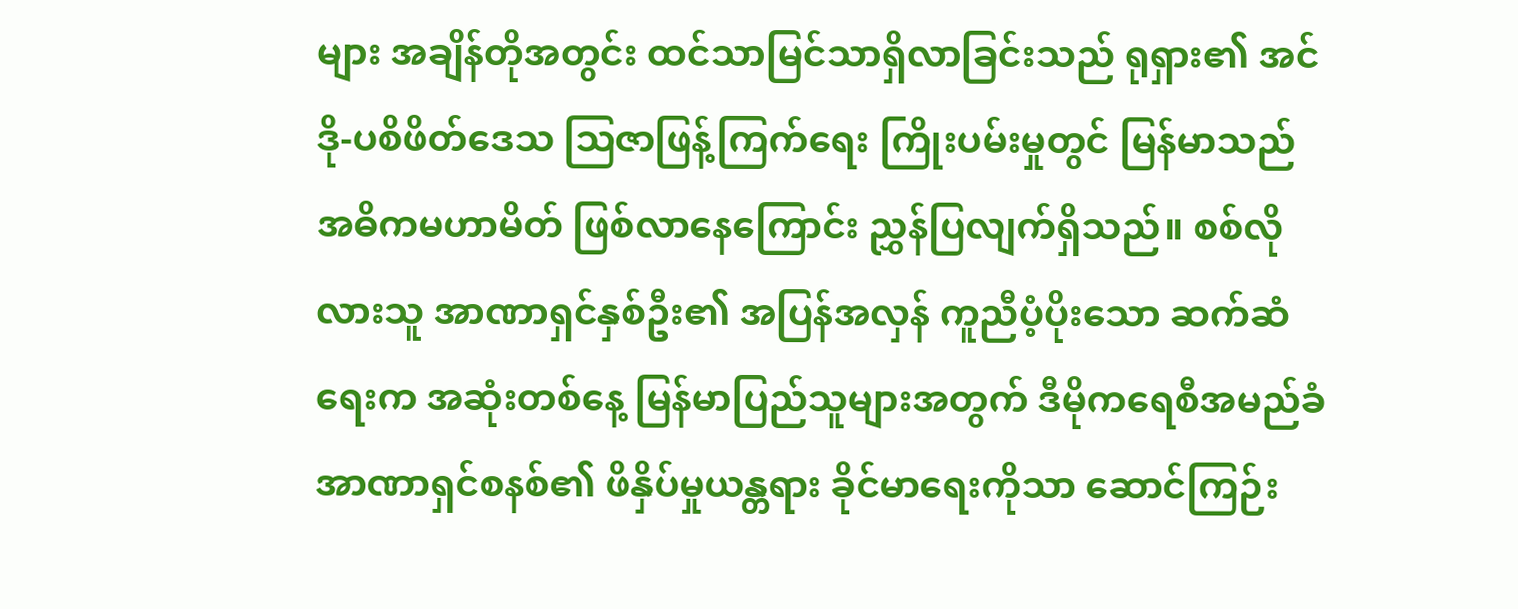များ အချိန်တိုအတွင်း ထင်သာမြင်သာရှိလာခြင်းသည် ရုရှား၏ အင်ဒို-ပစိဖိတ်ဒေသ ဩဇာဖြန့်ကြက်ရေး ကြိုးပမ်းမှုတွင် မြန်မာသည် အဓိကမဟာမိတ် ဖြစ်လာနေကြောင်း ညွှန်ပြလျက်ရှိသည်။ စစ်လိုလားသူ အာဏာရှင်နှစ်ဦး၏ အပြန်အလှန် ကူညီပံ့ပိုးသော ဆက်ဆံရေးက အဆုံးတစ်နေ့ မြန်မာပြည်သူများအတွက် ဒီမိုကရေစီအမည်ခံ အာဏာရှင်စနစ်၏ ဖိနှိပ်မှုယန္တရား ခိုင်မာရေးကိုသာ ဆောင်ကြဉ်း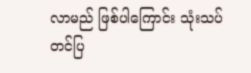လာမည် ဖြစ်ပါကြောင်း သုံးသပ်တင်ပြ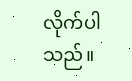လိုက်ပါသည်။